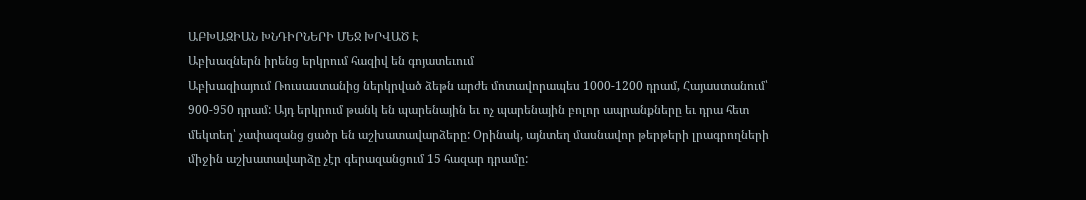ԱԲԽԱԶԻԱՆ ԽՆԴԻՐՆԵՐԻ ՄԵՋ ԽՐՎԱԾ Է
Աբխազներն իրենց երկրում հազիվ են գոյատեւում
Աբխազիայում Ռուսաստանից ներկրված ձեթն արժե մոտավորապես 1000-1200 դրամ, Հայաստանում՝ 900-950 դրամ: Այդ երկրում թանկ են պարենային եւ ոչ պարենային բոլոր ապրանքները եւ դրա հետ մեկտեղ՝ չափազանց ցածր են աշխատավարձերը: Օրինակ, այնտեղ մասնավոր թերթերի լրագրողների միջին աշխատավարձը չէր գերազանցում 15 հազար դրամը: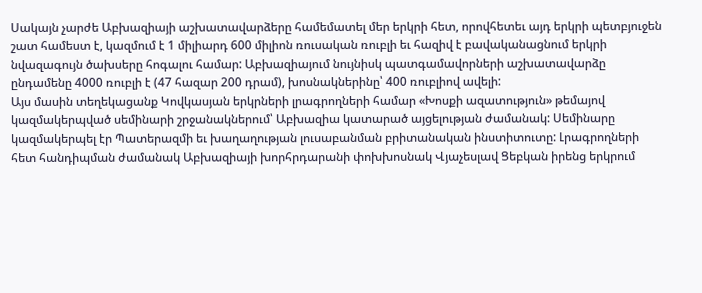Սակայն չարժե Աբխազիայի աշխատավարձերը համեմատել մեր երկրի հետ, որովհետեւ այդ երկրի պետբյուջեն շատ համեստ է, կազմում է 1 միլիարդ 600 միլիոն ռուսական ռուբլի եւ հազիվ է բավականացնում երկրի նվազագույն ծախսերը հոգալու համար: Աբխազիայում նույնիսկ պատգամավորների աշխատավարձը ընդամենը 4000 ռուբլի է (47 հազար 200 դրամ), խոսնակներինը՝ 400 ռուբլիով ավելի:
Այս մասին տեղեկացանք Կովկասյան երկրների լրագրողների համար «Խոսքի ազատություն» թեմայով կազմակերպված սեմինարի շրջանակներում՝ Աբխազիա կատարած այցելության ժամանակ: Սեմինարը կազմակերպել էր Պատերազմի եւ խաղաղության լուսաբանման բրիտանական ինստիտուտը: Լրագրողների հետ հանդիպման ժամանակ Աբխազիայի խորհրդարանի փոխխոսնակ Վյաչեսլավ Ցեբկան իրենց երկրում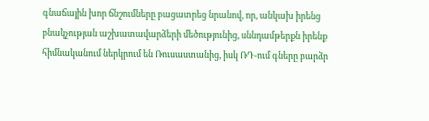գնաճային խոր ճնշումները բացատրեց նրանով, որ, անկախ իրենց բնակչության աշխատավարձերի մեծությունից, սննդամթերքն իրենք հիմնականում ներկրում են Ռուսաստանից, իսկ ՌԴ-ում գները բարձր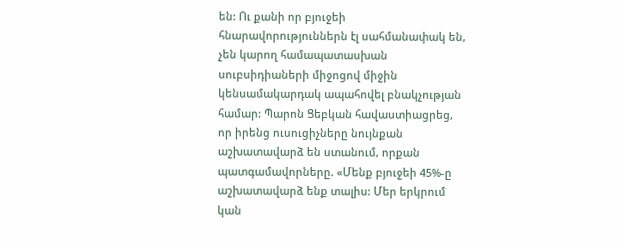են: Ու քանի որ բյուջեի հնարավորություններն էլ սահմանափակ են, չեն կարող համապատասխան սուբսիդիաների միջոցով միջին կենսամակարդակ ապահովել բնակչության համար: Պարոն Ցեբկան հավաստիացրեց, որ իրենց ուսուցիչները նույնքան աշխատավարձ են ստանում, որքան պատգամավորները. «Մենք բյուջեի 45%-ը աշխատավարձ ենք տալիս: Մեր երկրում կան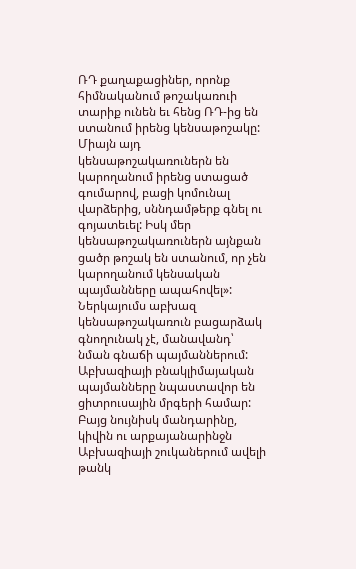ՌԴ քաղաքացիներ, որոնք հիմնականում թոշակառուի տարիք ունեն եւ հենց ՌԴ-ից են ստանում իրենց կենսաթոշակը: Միայն այդ կենսաթոշակառուներն են կարողանում իրենց ստացած գումարով, բացի կոմունալ վարձերից, սննդամթերք գնել ու գոյատեւել: Իսկ մեր կենսաթոշակառուներն այնքան ցածր թոշակ են ստանում, որ չեն կարողանում կենսական պայմանները ապահովել»: Ներկայումս աբխազ կենսաթոշակառուն բացարձակ գնողունակ չէ, մանավանդ՝ նման գնաճի պայմաններում: Աբխազիայի բնակլիմայական պայմանները նպաստավոր են ցիտրուսային մրգերի համար: Բայց նույնիսկ մանդարինը, կիվին ու արքայանարինջն Աբխազիայի շուկաներում ավելի թանկ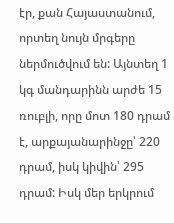էր, քան Հայաստանում, որտեղ նույն մրգերը ներմուծվում են: Այնտեղ 1 կգ մանդարինն արժե 15 ռուբլի, որը մոտ 180 դրամ է, արքայանարինջը՝ 220 դրամ, իսկ կիվին՝ 295 դրամ: Իսկ մեր երկրում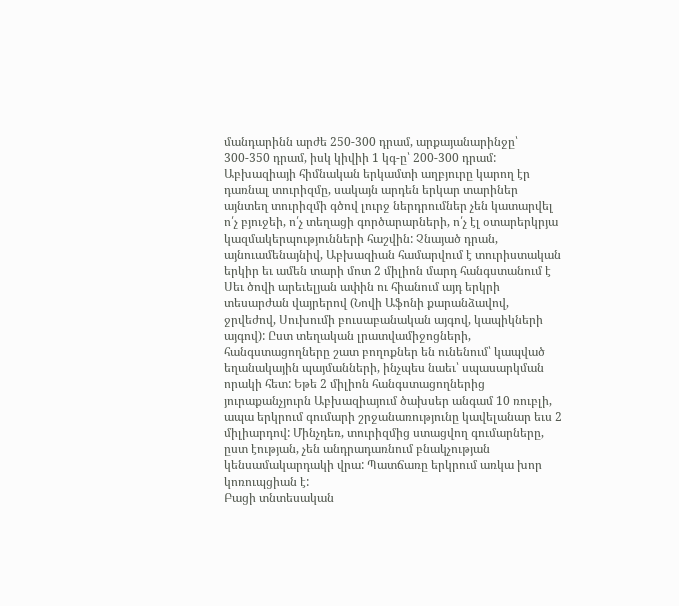մանդարինն արժե 250-300 դրամ, արքայանարինջը՝ 300-350 դրամ, իսկ կիվիի 1 կգ-ը՝ 200-300 դրամ:
Աբխազիայի հիմնական երկամտի աղբյուրը կարող էր դառնալ տուրիզմը, սակայն արդեն երկար տարիներ այնտեղ տուրիզմի գծով լուրջ ներդրումներ չեն կատարվել ո՛չ բյուջեի, ո՛չ տեղացի գործարարների, ո՛չ էլ օտարերկրյա կազմակերպությունների հաշվին: Չնայած դրան, այնուամենայնիվ, Աբխազիան համարվում է տուրիստական երկիր եւ ամեն տարի մոտ 2 միլիոն մարդ հանգստանում է Սեւ ծովի արեւելյան ափին ու հիանում այդ երկրի տեսարժան վայրերով (Նովի Աֆոնի քարանձավով, ջրվեժով, Սուխումի բուսաբանական այգով, կապիկների այգով): Ըստ տեղական լրատվամիջոցների, հանգստացողները շատ բողոքներ են ունենում՝ կապված եղանակային պայմանների, ինչպես նաեւ՝ սպասարկման որակի հետ: Եթե 2 միլիոն հանգստացողներից յուրաքանչյուրն Աբխազիայում ծախսեր անգամ 10 ռուբլի, ապա երկրում գումարի շրջանառությունը կավելանար եւս 2 միլիարդով: Մինչդեռ, տուրիզմից ստացվող գումարները, ըստ էության, չեն անդրադառնում բնակչության կենսամակարդակի վրա: Պատճառը երկրում առկա խոր կոռուպցիան է:
Բացի տնտեսական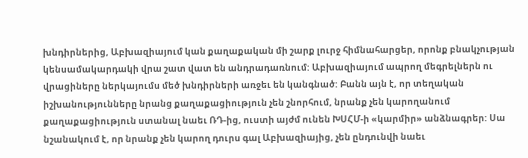խնդիրներից, Աբխազիայում կան քաղաքական մի շարք լուրջ հիմնահարցեր, որոնք բնակչության կենսամակարդակի վրա շատ վատ են անդրադառնում: Աբխազիայում ապրող մեգրելներն ու վրացիները ներկայումս մեծ խնդիրների առջեւ են կանգնած: Բանն այն է, որ տեղական իշխանությունները նրանց քաղաքացիություն չեն շնորհում, նրանք չեն կարողանում քաղաքացիություն ստանալ նաեւ ՌԴ-ից, ուստի այժմ ունեն ԽՍՀՄ-ի «կարմիր» անձնագրեր: Սա նշանակում է, որ նրանք չեն կարող դուրս գալ Աբխազիայից, չեն ընդունվի նաեւ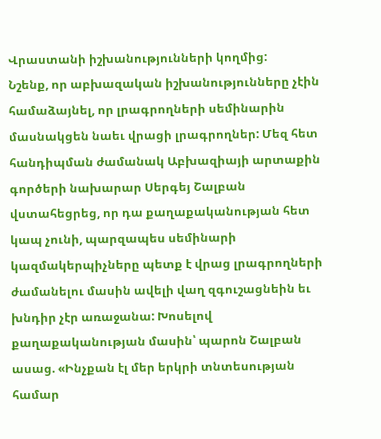Վրաստանի իշխանությունների կողմից:
Նշենք, որ աբխազական իշխանությունները չէին համաձայնել, որ լրագրողների սեմինարին մասնակցեն նաեւ վրացի լրագրողներ: Մեզ հետ հանդիպման ժամանակ Աբխազիայի արտաքին գործերի նախարար Սերգեյ Շալբան վստահեցրեց, որ դա քաղաքականության հետ կապ չունի, պարզապես սեմինարի կազմակերպիչները պետք է վրաց լրագրողների ժամանելու մասին ավելի վաղ զգուշացնեին եւ խնդիր չէր առաջանա: Խոսելով քաղաքականության մասին՝ պարոն Շալբան ասաց. «Ինչքան էլ մեր երկրի տնտեսության համար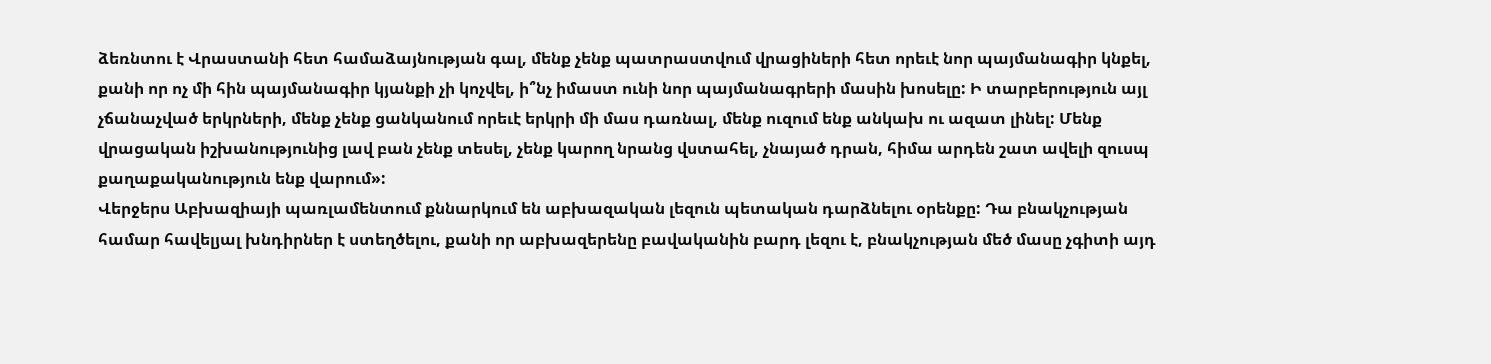ձեռնտու է Վրաստանի հետ համաձայնության գալ, մենք չենք պատրաստվում վրացիների հետ որեւէ նոր պայմանագիր կնքել, քանի որ ոչ մի հին պայմանագիր կյանքի չի կոչվել, ի՞նչ իմաստ ունի նոր պայմանագրերի մասին խոսելը: Ի տարբերություն այլ չճանաչված երկրների, մենք չենք ցանկանում որեւէ երկրի մի մաս դառնալ, մենք ուզում ենք անկախ ու ազատ լինել: Մենք վրացական իշխանությունից լավ բան չենք տեսել, չենք կարող նրանց վստահել, չնայած դրան, հիմա արդեն շատ ավելի զուսպ քաղաքականություն ենք վարում»:
Վերջերս Աբխազիայի պառլամենտում քննարկում են աբխազական լեզուն պետական դարձնելու օրենքը: Դա բնակչության համար հավելյալ խնդիրներ է ստեղծելու, քանի որ աբխազերենը բավականին բարդ լեզու է, բնակչության մեծ մասը չգիտի այդ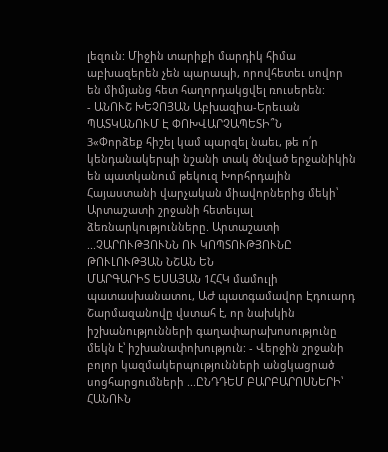լեզուն: Միջին տարիքի մարդիկ հիմա աբխազերեն չեն պարապի, որովհետեւ սովոր են միմյանց հետ հաղորդակցվել ռուսերեն:
- ԱՆՈՒՇ ԽԵՉՈՅԱՆ Աբխազիա-Երեւան
ՊԱՏԿԱՆՈՒՄ Է ՓՈԽՎԱՐՉԱՊԵՏԻ՞Ն
3«Փորձեք հիշել կամ պարզել նաեւ, թե ո՛ր կենդանակերպի նշանի տակ ծնված երջանիկին են պատկանում թեկուզ Խորհրդային Հայաստանի վարչական միավորներից մեկի՝ Արտաշատի շրջանի հետեւյալ ձեռնարկությունները. Արտաշատի ...ՉԱՐՈՒԹՅՈՒՆՆ ՈՒ ԿՈՊՏՈՒԹՅՈՒՆԸ ԹՈՒԼՈՒԹՅԱՆ ՆՇԱՆ ԵՆ
ՄԱՐԳԱՐԻՏ ԵՍԱՅԱՆ 1ՀՀԿ մամուլի պատասխանատու, ԱԺ պատգամավոր Էդուարդ Շարմազանովը վստահ է, որ նախկին իշխանությունների գաղափարախոսությունը մեկն է՝ իշխանափոխություն: - Վերջին շրջանի բոլոր կազմակերպությունների անցկացրած սոցհարցումների ...ԸՆԴԴԵՄ ԲԱՐԲԱՐՈՍՆԵՐԻ՝ ՀԱՆՈՒՆ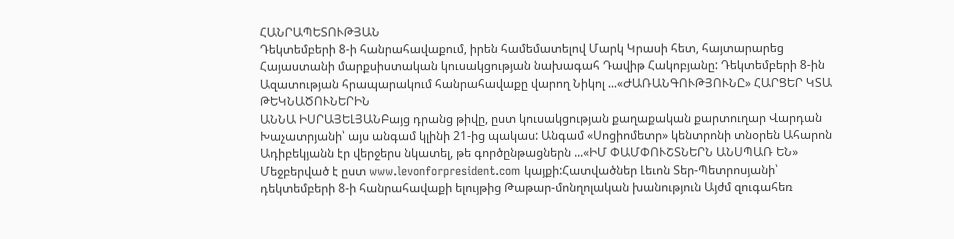ՀԱՆՐԱՊԵՏՈՒԹՅԱՆ
Դեկտեմբերի 8-ի հանրահավաքում, իրեն համեմատելով Մարկ Կրասի հետ, հայտարարեց Հայաստանի մարքսիստական կուսակցության նախագահ Դավիթ Հակոբյանը: Դեկտեմբերի 8-ին Ազատության հրապարակում հանրահավաքը վարող Նիկոլ ...«ԺԱՌԱՆԳՈՒԹՅՈՒՆԸ» ՀԱՐՑԵՐ ԿՏԱ ԹԵԿՆԱԾՈՒՆԵՐԻՆ
ԱՆՆԱ ԻՍՐԱՅԵԼՅԱՆԲայց դրանց թիվը, ըստ կուսակցության քաղաքական քարտուղար Վարդան Խաչատրյանի՝ այս անգամ կլինի 21-ից պակաս: Անգամ «Սոցիոմետր» կենտրոնի տնօրեն Ահարոն Ադիբեկյանն էր վերջերս նկատել, թե գործընթացներն ...«ԻՄ ՓԱՄՓՈՒՇՏՆԵՐՆ ԱՆՍՊԱՌ ԵՆ»
Մեջբերված է ըստ www.levonforpresident.com կայքի:Հատվածներ Լեւոն Տեր-Պետրոսյանի՝ դեկտեմբերի 8-ի հանրահավաքի ելույթից Թաթար-մոնղոլական խանություն Այժմ զուգահեռ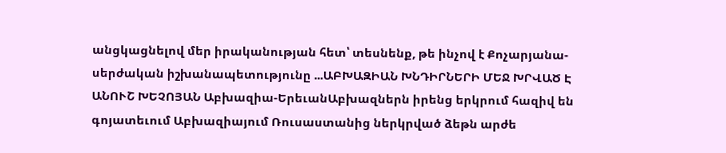անցկացնելով մեր իրականության հետ՝ տեսնենք, թե ինչով է Քոչարյանա-սերժական իշխանապետությունը ...ԱԲԽԱԶԻԱՆ ԽՆԴԻՐՆԵՐԻ ՄԵՋ ԽՐՎԱԾ Է
ԱՆՈՒՇ ԽԵՉՈՅԱՆ Աբխազիա-ԵրեւանԱբխազներն իրենց երկրում հազիվ են գոյատեւում Աբխազիայում Ռուսաստանից ներկրված ձեթն արժե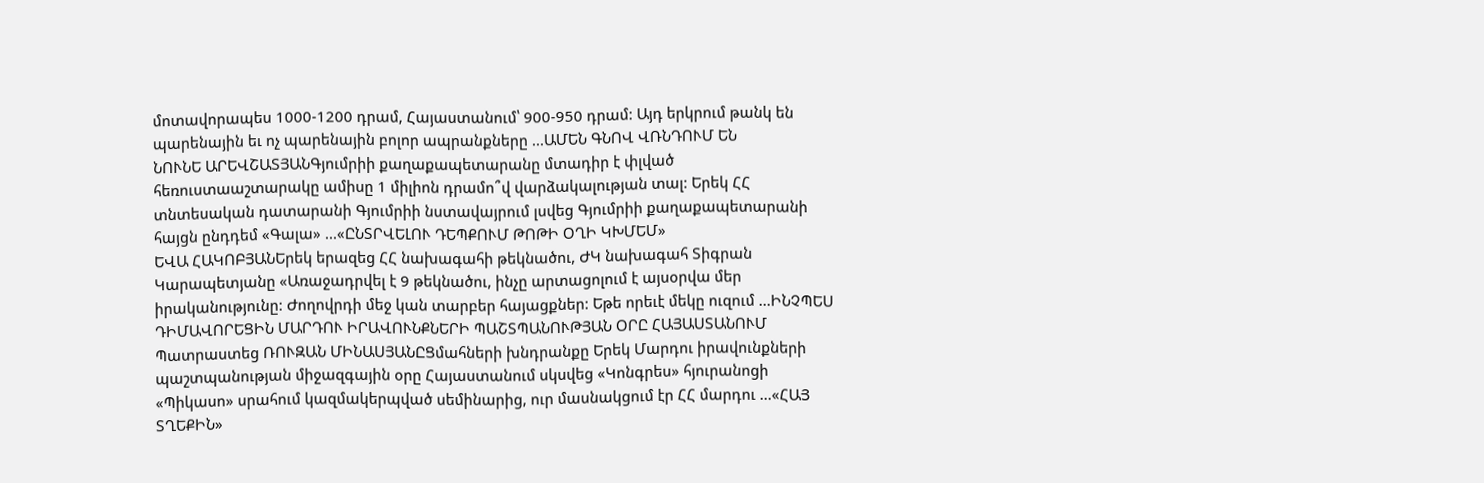մոտավորապես 1000-1200 դրամ, Հայաստանում՝ 900-950 դրամ: Այդ երկրում թանկ են պարենային եւ ոչ պարենային բոլոր ապրանքները ...ԱՄԵՆ ԳՆՈՎ ՎՌՆԴՈՒՄ ԵՆ
ՆՈՒՆԵ ԱՐԵՎՇԱՏՅԱՆԳյումրիի քաղաքապետարանը մտադիր է փլված հեռուստաաշտարակը ամիսը 1 միլիոն դրամո՞վ վարձակալության տալ: Երեկ ՀՀ տնտեսական դատարանի Գյումրիի նստավայրում լսվեց Գյումրիի քաղաքապետարանի հայցն ընդդեմ «Գալա» ...«ԸՆՏՐՎԵԼՈՒ ԴԵՊՔՈՒՄ ԹՈԹԻ ՕՂԻ ԿԽՄԵՄ»
ԵՎԱ ՀԱԿՈԲՅԱՆԵրեկ երազեց ՀՀ նախագահի թեկնածու, ԺԿ նախագահ Տիգրան Կարապետյանը «Առաջադրվել է 9 թեկնածու, ինչը արտացոլում է այսօրվա մեր իրականությունը: Ժողովրդի մեջ կան տարբեր հայացքներ: Եթե որեւէ մեկը ուզում ...ԻՆՉՊԵՍ ԴԻՄԱՎՈՐԵՑԻՆ ՄԱՐԴՈՒ ԻՐԱՎՈՒՆՔՆԵՐԻ ՊԱՇՏՊԱՆՈՒԹՅԱՆ ՕՐԸ ՀԱՅԱՍՏԱՆՈՒՄ
Պատրաստեց ՌՈՒԶԱՆ ՄԻՆԱՍՅԱՆԸՑմահների խնդրանքը Երեկ Մարդու իրավունքների պաշտպանության միջազգային օրը Հայաստանում սկսվեց «Կոնգրես» հյուրանոցի «Պիկասո» սրահում կազմակերպված սեմինարից, ուր մասնակցում էր ՀՀ մարդու ...«ՀԱՅ ՏՂԵՔԻՆ»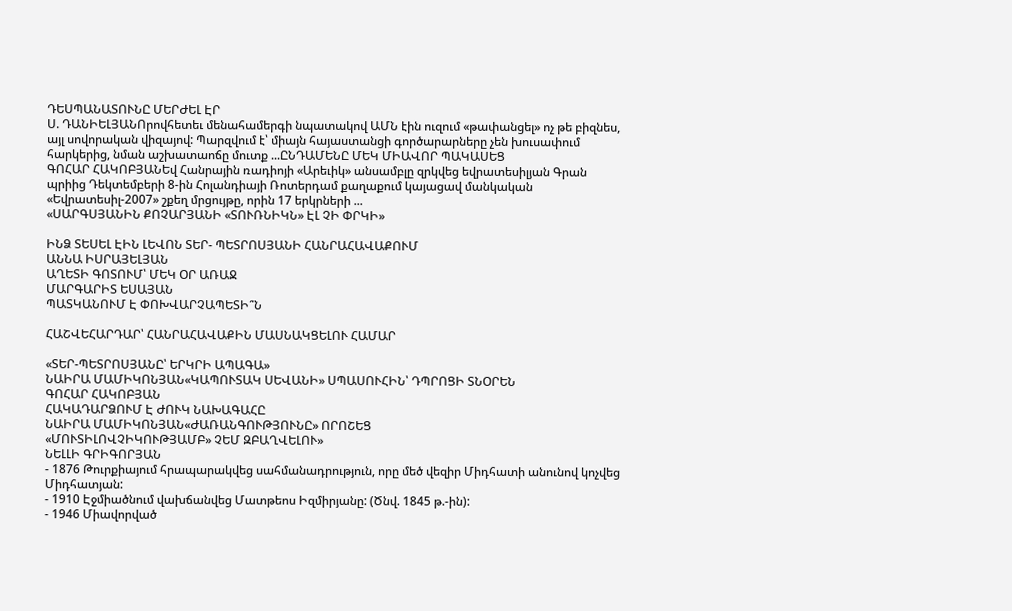ԴԵՍՊԱՆԱՏՈՒՆԸ ՄԵՐԺԵԼ ԷՐ
Ս. ԴԱՆԻԵԼՅԱՆՈրովհետեւ մենահամերգի նպատակով ԱՄՆ էին ուզում «թափանցել» ոչ թե բիզնես, այլ սովորական վիզայով: Պարզվում է՝ միայն հայաստանցի գործարարները չեն խուսափում հարկերից, նման աշխատաոճը մուտք ...ԸՆԴԱՄԵՆԸ ՄԵԿ ՄԻԱՎՈՐ ՊԱԿԱՍԵՑ
ԳՈՀԱՐ ՀԱԿՈԲՅԱՆԵվ Հանրային ռադիոյի «Արեւիկ» անսամբլը զրկվեց եվրատեսիլյան Գրան պրիից Դեկտեմբերի 8-ին Հոլանդիայի Ռոտերդամ քաղաքում կայացավ մանկական «Եվրատեսիլ-2007» շքեղ մրցույթը, որին 17 երկրների ...
«ՍԱՐԳՍՅԱՆԻՆ ՔՈՉԱՐՅԱՆԻ «ՏՈՒՌՆԻԿՆ» ԷԼ ՉԻ ՓՐԿԻ»

ԻՆՁ ՏԵՍԵԼ ԷԻՆ ԼԵՎՈՆ ՏԵՐ- ՊԵՏՐՈՍՅԱՆԻ ՀԱՆՐԱՀԱՎԱՔՈՒՄ
ԱՆՆԱ ԻՍՐԱՅԵԼՅԱՆ
ԱՂԵՏԻ ԳՈՏՈՒՄ՝ ՄԵԿ ՕՐ ԱՌԱՋ
ՄԱՐԳԱՐԻՏ ԵՍԱՅԱՆ
ՊԱՏԿԱՆՈՒՄ Է ՓՈԽՎԱՐՉԱՊԵՏԻ՞Ն

ՀԱՇՎԵՀԱՐԴԱՐ՝ ՀԱՆՐԱՀԱՎԱՔԻՆ ՄԱՍՆԱԿՑԵԼՈՒ ՀԱՄԱՐ

«ՏԵՐ-ՊԵՏՐՈՍՅԱՆԸ՝ ԵՐԿՐԻ ԱՊԱԳԱ»
ՆԱԻՐԱ ՄԱՄԻԿՈՆՅԱՆ«ԿԱՊՈՒՏԱԿ ՍԵՎԱՆԻ» ՍՊԱՍՈՒՀԻՆ՝ ԴՊՐՈՑԻ ՏՆՕՐԵՆ
ԳՈՀԱՐ ՀԱԿՈԲՅԱՆ
ՀԱԿԱԴԱՐՁՈՒՄ Է ԺՈՒԿ ՆԱԽԱԳԱՀԸ
ՆԱԻՐԱ ՄԱՄԻԿՈՆՅԱՆ«ԺԱՌԱՆԳՈՒԹՅՈՒՆԸ» ՈՐՈՇԵՑ
«ՄՈՒՏԻԼՈՎՉԻԿՈՒԹՅԱՄԲ» ՉԵՄ ԶԲԱՂՎԵԼՈՒ»
ՆԵԼԼԻ ԳՐԻԳՈՐՅԱՆ
- 1876 Թուրքիայում հրապարակվեց սահմանադրություն, որը մեծ վեզիր Միդհատի անունով կոչվեց Միդհատյան:
- 1910 Էջմիածնում վախճանվեց Մատթեոս Իզմիրյանը: (Ծնվ. 1845 թ.-ին):
- 1946 Միավորված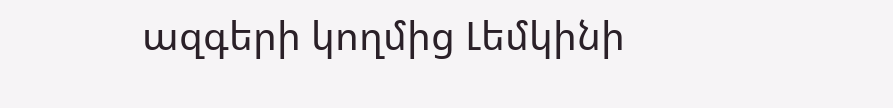ազգերի կողմից Լեմկինի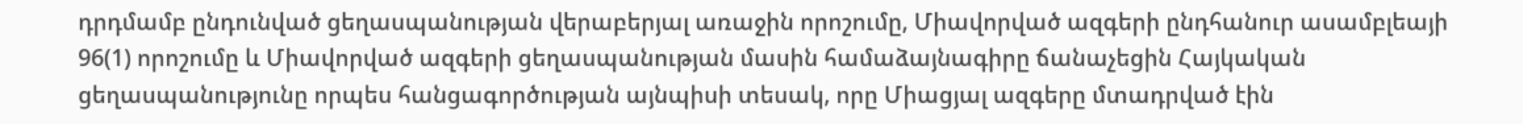դրդմամբ ընդունված ցեղասպանության վերաբերյալ առաջին որոշումը, Միավորված ազգերի ընդհանուր ասամբլեայի 96(1) որոշումը և Միավորված ազգերի ցեղասպանության մասին համաձայնագիրը ճանաչեցին Հայկական ցեղասպանությունը որպես հանցագործության այնպիսի տեսակ, որը Միացյալ ազգերը մտադրված էին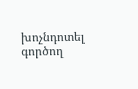խոչնդոտել գործող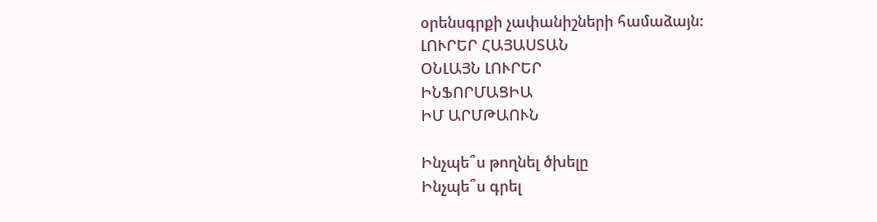օրենսգրքի չափանիշների համաձայն:
ԼՈՒՐԵՐ ՀԱՅԱՍՏԱՆ
ՕՆԼԱՅՆ ԼՈՒՐԵՐ
ԻՆՖՈՐՄԱՑԻԱ
ԻՄ ԱՐՄԹԱՈՒՆ

Ինչպե՞ս թողնել ծխելը
Ինչպե՞ս գրել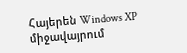Հայերեն Windows XP միջավայրում